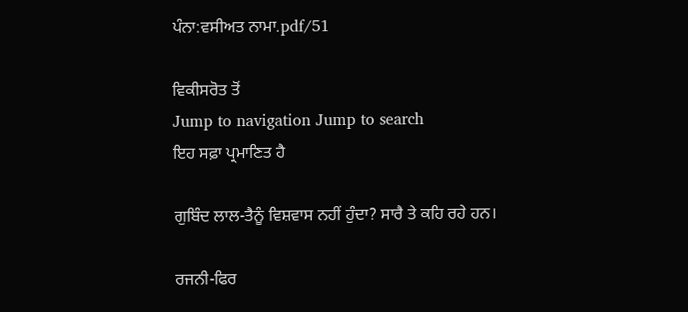ਪੰਨਾ:ਵਸੀਅਤ ਨਾਮਾ.pdf/51

ਵਿਕੀਸਰੋਤ ਤੋਂ
Jump to navigation Jump to search
ਇਹ ਸਫ਼ਾ ਪ੍ਰਮਾਣਿਤ ਹੈ

ਗੁਬਿੰਦ ਲਾਲ-ਤੈਨੂੰ ਵਿਸ਼ਵਾਸ ਨਹੀਂ ਹੁੰਦਾ? ਸਾਰੈ ਤੇ ਕਹਿ ਰਹੇ ਹਨ।

ਰਜਨੀ-ਫਿਰ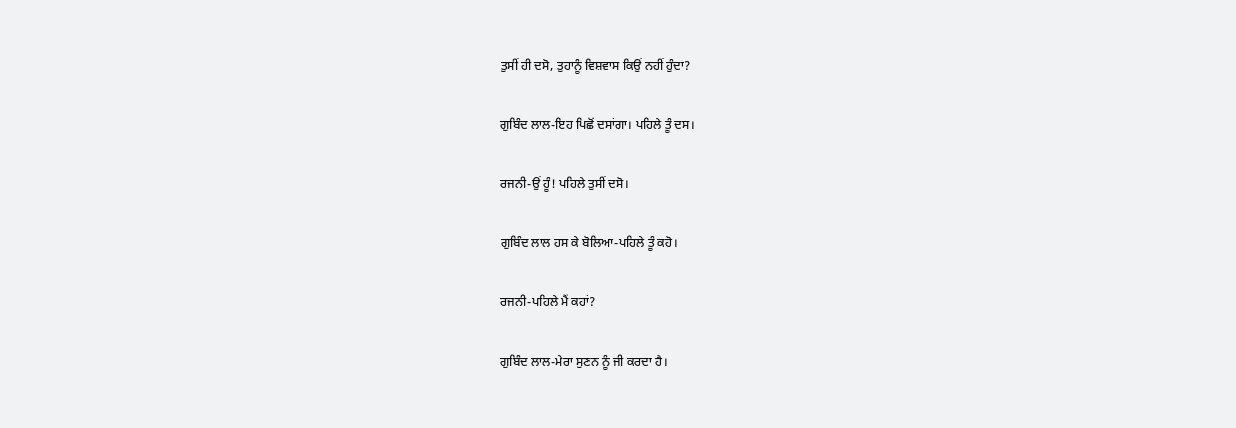ਤੁਸੀਂ ਹੀ ਦਸੋ, ਤੁਹਾਨੂੰ ਵਿਸ਼ਵਾਸ ਕਿਉਂ ਨਹੀਂ ਹੁੰਦਾ?

ਗੁਬਿੰਦ ਲਾਲ-ਇਹ ਪਿਛੋਂ ਦਸਾਂਗਾ। ਪਹਿਲੇ ਤੂੰ ਦਸ।

ਰਜਨੀ-ਉਂ ਹੂੰ! ਪਹਿਲੇ ਤੁਸੀਂ ਦਸੋ।

ਗੁਬਿੰਦ ਲਾਲ ਹਸ ਕੇ ਬੋਲਿਆ-ਪਹਿਲੇ ਤੂੰ ਕਹੋ।

ਰਜਨੀ-ਪਹਿਲੇ ਮੈਂ ਕਹਾਂ?

ਗੁਬਿੰਦ ਲਾਲ-ਮੇਰਾ ਸੁਣਨ ਨੂੰ ਜੀ ਕਰਦਾ ਹੈ।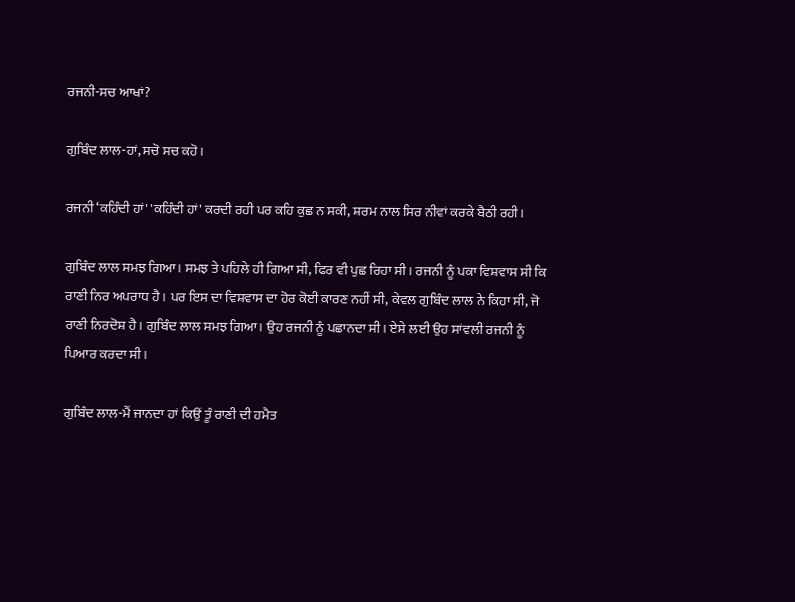ਰਜਨੀ-ਸਚ ਆਖਾਂ?

ਗੁਬਿੰਦ ਲਾਲ-ਹਾਂ, ਸਚੋ ਸਚ ਕਹੋ।

ਰਜਨੀ ‘ਕਹਿੰਦੀ ਹਾਂ' 'ਕਹਿੰਦੀ ਹਾਂ' ਕਰਦੀ ਰਹੀ ਪਰ ਕਹਿ ਕੁਛ ਨ ਸਕੀ, ਸ਼ਰਮ ਨਾਲ ਸਿਰ ਨੀਵਾਂ ਕਰਕੇ ਬੈਠੀ ਰਹੀ।

ਗੁਬਿੰਦ ਲਾਲ ਸਮਝ ਗਿਆ। ਸਮਝ ਤੇ ਪਹਿਲੇ ਹੀ ਗਿਆ ਸੀ, ਫਿਰ ਵੀ ਪੁਛ ਰਿਹਾ ਸੀ। ਰਜਨੀ ਨੂੰ ਪਕਾ ਵਿਸ਼ਵਾਸ ਸੀ ਕਿ ਰਾਣੀ ਨਿਰ ਅਪਰਾਧ ਹੈ। ਪਰ ਇਸ ਦਾ ਵਿਸ਼ਵਾਸ ਦਾ ਹੋਰ ਕੋਈ ਕਾਰਣ ਨਹੀਂ ਸੀ, ਕੇਵਲ ਗੁਬਿੰਦ ਲਾਲ ਨੇ ਕਿਹਾ ਸੀ, ਜੋ ਰਾਣੀ ਨਿਰਦੋਸ਼ ਹੈ। ਗੁਬਿੰਦ ਲਾਲ ਸਮਝ ਗਿਆ। ਉਹ ਰਜਨੀ ਨੂੰ ਪਛਾਨਦਾ ਸੀ। ਏਸੇ ਲਈ ਉਹ ਸਾਂਵਲੀ ਰਜਨੀ ਨੂੰ ਪਿਆਰ ਕਰਦਾ ਸੀ।

ਗੁਬਿੰਦ ਲਾਲ-ਮੈਂ ਜਾਨਦਾ ਹਾਂ ਕਿਉਂ ਤੂੰ ਰਾਣੀ ਦੀ ਹਮੈਤ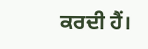ਕਰਦੀ ਹੈਂ।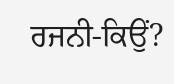ਰਜਨੀ-ਕਿਉਂ?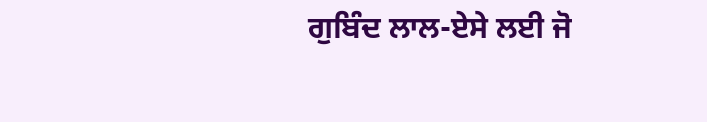ਗੁਬਿੰਦ ਲਾਲ-ਏਸੇ ਲਈ ਜੋ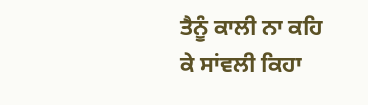ਤੈਨੂੰ ਕਾਲੀ ਨਾ ਕਹਿ ਕੇ ਸਾਂਵਲੀ ਕਿਹਾ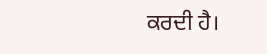ਕਰਦੀ ਹੈ।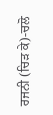ਰਜਨੀ (ਚਿੜ ਕੇ)-ਚਲੋ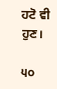ਹਟੋ ਵੀ ਹੁਣ।

੫੦